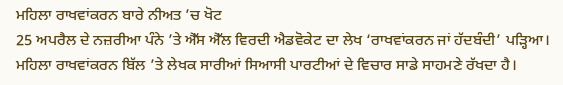ਮਹਿਲਾ ਰਾਖਵਾਂਕਰਨ ਬਾਰੇ ਨੀਅਤ ’ਚ ਖੋਟ
25 ਅਪਰੈਲ ਦੇ ਨਜ਼ਰੀਆ ਪੰਨੇ ’ਤੇ ਐੱਸ ਐੱਲ ਵਿਰਦੀ ਐਡਵੋਕੇਟ ਦਾ ਲੇਖ ‘ਰਾਖਵਾਂਕਰਨ ਜਾਂ ਹੱਦਬੰਦੀ’ ਪੜ੍ਹਿਆ। ਮਹਿਲਾ ਰਾਖਵਾਂਕਰਨ ਬਿੱਲ ’ਤੇ ਲੇਖਕ ਸਾਰੀਆਂ ਸਿਆਸੀ ਪਾਰਟੀਆਂ ਦੇ ਵਿਚਾਰ ਸਾਡੇ ਸਾਹਮਣੇ ਰੱਖਦਾ ਹੈ।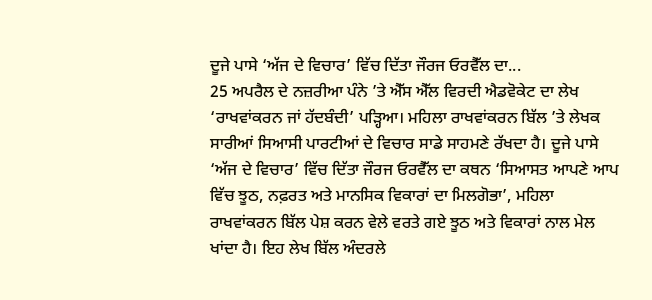ਦੂਜੇ ਪਾਸੇ ‘ਅੱਜ ਦੇ ਵਿਚਾਰ’ ਵਿੱਚ ਦਿੱਤਾ ਜੌਰਜ ਓਰਵੈੱਲ ਦਾ...
25 ਅਪਰੈਲ ਦੇ ਨਜ਼ਰੀਆ ਪੰਨੇ ’ਤੇ ਐੱਸ ਐੱਲ ਵਿਰਦੀ ਐਡਵੋਕੇਟ ਦਾ ਲੇਖ ‘ਰਾਖਵਾਂਕਰਨ ਜਾਂ ਹੱਦਬੰਦੀ’ ਪੜ੍ਹਿਆ। ਮਹਿਲਾ ਰਾਖਵਾਂਕਰਨ ਬਿੱਲ ’ਤੇ ਲੇਖਕ ਸਾਰੀਆਂ ਸਿਆਸੀ ਪਾਰਟੀਆਂ ਦੇ ਵਿਚਾਰ ਸਾਡੇ ਸਾਹਮਣੇ ਰੱਖਦਾ ਹੈ। ਦੂਜੇ ਪਾਸੇ ‘ਅੱਜ ਦੇ ਵਿਚਾਰ’ ਵਿੱਚ ਦਿੱਤਾ ਜੌਰਜ ਓਰਵੈੱਲ ਦਾ ਕਥਨ ‘ਸਿਆਸਤ ਆਪਣੇ ਆਪ ਵਿੱਚ ਝੂਠ, ਨਫ਼ਰਤ ਅਤੇ ਮਾਨਸਿਕ ਵਿਕਾਰਾਂ ਦਾ ਮਿਲਗੋਭਾ’, ਮਹਿਲਾ ਰਾਖਵਾਂਕਰਨ ਬਿੱਲ ਪੇਸ਼ ਕਰਨ ਵੇਲੇ ਵਰਤੇ ਗਏ ਝੂਠ ਅਤੇ ਵਿਕਾਰਾਂ ਨਾਲ ਮੇਲ ਖਾਂਦਾ ਹੈ। ਇਹ ਲੇਖ ਬਿੱਲ ਅੰਦਰਲੇ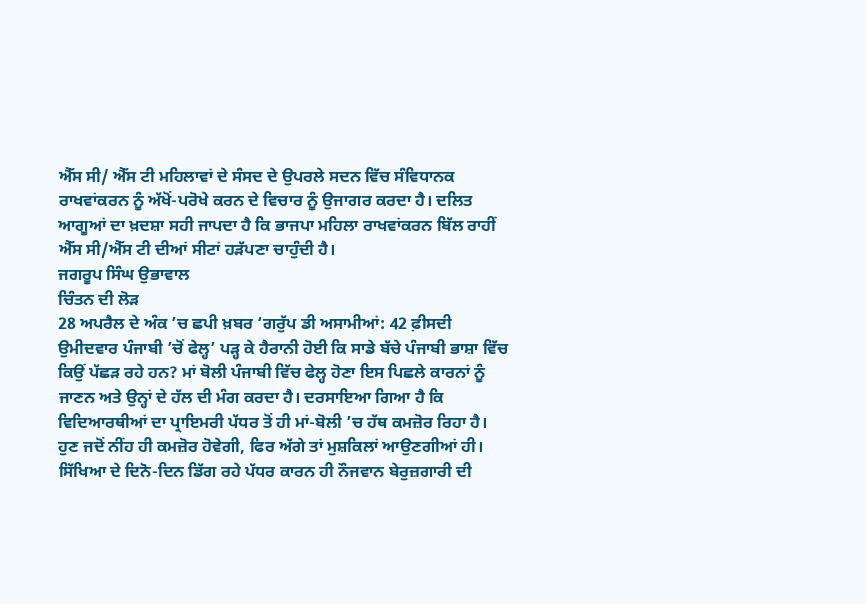ਐੱਸ ਸੀ/ ਐੱਸ ਟੀ ਮਹਿਲਾਵਾਂ ਦੇ ਸੰਸਦ ਦੇ ਉਪਰਲੇ ਸਦਨ ਵਿੱਚ ਸੰਵਿਧਾਨਕ ਰਾਖਵਾਂਕਰਨ ਨੂੰ ਅੱਖੋਂ-ਪਰੋਖੇ ਕਰਨ ਦੇ ਵਿਚਾਰ ਨੂੰ ਉਜਾਗਰ ਕਰਦਾ ਹੈ। ਦਲਿਤ ਆਗੂਆਂ ਦਾ ਖ਼ਦਸ਼ਾ ਸਹੀ ਜਾਪਦਾ ਹੈ ਕਿ ਭਾਜਪਾ ਮਹਿਲਾ ਰਾਖਵਾਂਕਰਨ ਬਿੱਲ ਰਾਹੀਂ ਐੱਸ ਸੀ/ਐੱਸ ਟੀ ਦੀਆਂ ਸੀਟਾਂ ਹੜੱਪਣਾ ਚਾਹੁੰਦੀ ਹੈ।
ਜਗਰੂਪ ਸਿੰਘ ਉਭਾਵਾਲ
ਚਿੰਤਨ ਦੀ ਲੋੜ
28 ਅਪਰੈਲ ਦੇ ਅੰਕ ’ਚ ਛਪੀ ਖ਼ਬਰ ‘ਗਰੁੱਪ ਡੀ ਅਸਾਮੀਆਂ: 42 ਫ਼ੀਸਦੀ ਉਮੀਦਵਾਰ ਪੰਜਾਬੀ ’ਚੋਂ ਫੇਲ੍ਹ’ ਪੜ੍ਹ ਕੇ ਹੈਰਾਨੀ ਹੋਈ ਕਿ ਸਾਡੇ ਬੱਚੇ ਪੰਜਾਬੀ ਭਾਸ਼ਾ ਵਿੱਚ ਕਿਉਂ ਪੱਛੜ ਰਹੇ ਹਨ? ਮਾਂ ਬੋਲੀ ਪੰਜਾਬੀ ਵਿੱਚ ਫੇਲ੍ਹ ਹੋਣਾ ਇਸ ਪਿਛਲੇ ਕਾਰਨਾਂ ਨੂੰ ਜਾਣਨ ਅਤੇ ਉਨ੍ਹਾਂ ਦੇ ਹੱਲ ਦੀ ਮੰਗ ਕਰਦਾ ਹੈ। ਦਰਸਾਇਆ ਗਿਆ ਹੈ ਕਿ ਵਿਦਿਆਰਥੀਆਂ ਦਾ ਪ੍ਰਾਇਮਰੀ ਪੱਧਰ ਤੋਂ ਹੀ ਮਾਂ-ਬੋਲੀ ’ਚ ਹੱਥ ਕਮਜ਼ੋਰ ਰਿਹਾ ਹੈ। ਹੁਣ ਜਦੋਂ ਨੀਂਹ ਹੀ ਕਮਜ਼ੋਰ ਹੋਵੇਗੀ, ਫਿਰ ਅੱਗੇ ਤਾਂ ਮੁਸ਼ਕਿਲਾਂ ਆਉਣਗੀਆਂ ਹੀ। ਸਿੱਖਿਆ ਦੇ ਦਿਨੋ-ਦਿਨ ਡਿੱਗ ਰਹੇ ਪੱਧਰ ਕਾਰਨ ਹੀ ਨੌਜਵਾਨ ਬੇਰੁਜ਼ਗਾਰੀ ਦੀ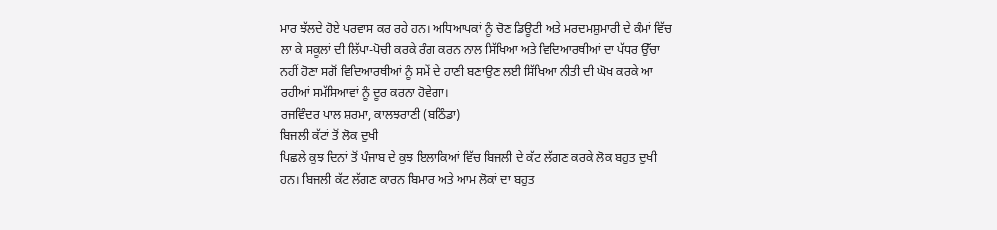ਮਾਰ ਝੱਲਦੇ ਹੋਏ ਪਰਵਾਸ ਕਰ ਰਹੇ ਹਨ। ਅਧਿਆਪਕਾਂ ਨੂੰ ਚੋਣ ਡਿਊਟੀ ਅਤੇ ਮਰਦਮਸ਼ੁਮਾਰੀ ਦੇ ਕੰਮਾਂ ਵਿੱਚ ਲਾ ਕੇ ਸਕੂਲਾਂ ਦੀ ਲਿੱਪਾ-ਪੋਚੀ ਕਰਕੇ ਰੰਗ ਕਰਨ ਨਾਲ ਸਿੱਖਿਆ ਅਤੇ ਵਿਦਿਆਰਥੀਆਂ ਦਾ ਪੱਧਰ ਉੱਚਾ ਨਹੀਂ ਹੋਣਾ ਸਗੋਂ ਵਿਦਿਆਰਥੀਆਂ ਨੂੰ ਸਮੇਂ ਦੇ ਹਾਣੀ ਬਣਾਉਣ ਲਈ ਸਿੱਖਿਆ ਨੀਤੀ ਦੀ ਘੋਖ ਕਰਕੇ ਆ ਰਹੀਆਂ ਸਮੱਸਿਆਵਾਂ ਨੂੰ ਦੂਰ ਕਰਨਾ ਹੋਵੇਗਾ।
ਰਜਵਿੰਦਰ ਪਾਲ ਸ਼ਰਮਾ, ਕਾਲਝਰਾਣੀ (ਬਠਿੰਡਾ)
ਬਿਜਲੀ ਕੱਟਾਂ ਤੋਂ ਲੋਕ ਦੁਖੀ
ਪਿਛਲੇ ਕੁਝ ਦਿਨਾਂ ਤੋਂ ਪੰਜਾਬ ਦੇ ਕੁਝ ਇਲਾਕਿਆਂ ਵਿੱਚ ਬਿਜਲੀ ਦੇ ਕੱਟ ਲੱਗਣ ਕਰਕੇ ਲੋਕ ਬਹੁਤ ਦੁਖੀ ਹਨ। ਬਿਜਲੀ ਕੱਟ ਲੱਗਣ ਕਾਰਨ ਬਿਮਾਰ ਅਤੇ ਆਮ ਲੋਕਾਂ ਦਾ ਬਹੁਤ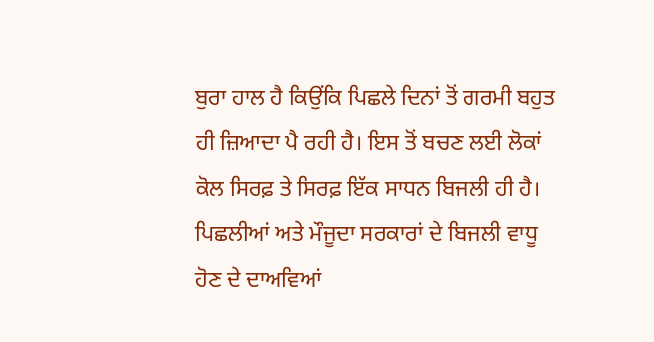ਬੁਰਾ ਹਾਲ ਹੈ ਕਿਉਂਕਿ ਪਿਛਲੇ ਦਿਨਾਂ ਤੋਂ ਗਰਮੀ ਬਹੁਤ ਹੀ ਜ਼ਿਆਦਾ ਪੈ ਰਹੀ ਹੈ। ਇਸ ਤੋਂ ਬਚਣ ਲਈ ਲੋਕਾਂ ਕੋਲ ਸਿਰਫ਼ ਤੇ ਸਿਰਫ਼ ਇੱਕ ਸਾਧਨ ਬਿਜਲੀ ਹੀ ਹੈ। ਪਿਛਲੀਆਂ ਅਤੇ ਮੌਜੂਦਾ ਸਰਕਾਰਾਂ ਦੇ ਬਿਜਲੀ ਵਾਧੂ ਹੋਣ ਦੇ ਦਾਅਵਿਆਂ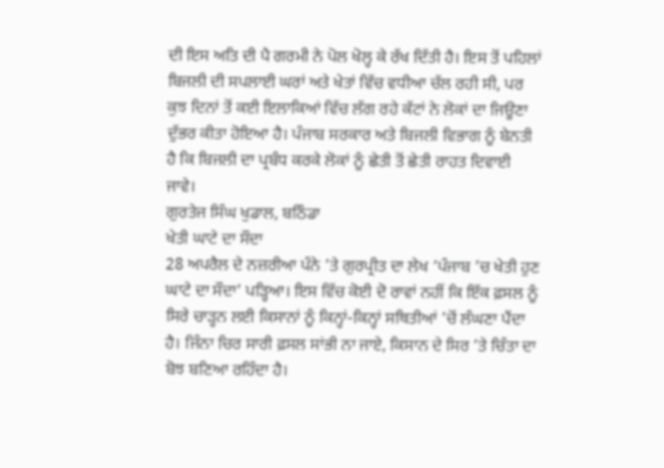ਦੀ ਇਸ ਅਤਿ ਦੀ ਪੈ ਗਰਮੀ ਨੇ ਪੋਲ ਖੋਲ੍ਹ ਕੇ ਰੱਖ ਦਿੱਤੀ ਹੈ। ਇਸ ਤੋਂ ਪਹਿਲਾਂ ਬਿਜਲੀ ਦੀ ਸਪਲਾਈ ਘਰਾਂ ਅਤੇ ਖੇਤਾਂ ਵਿੱਚ ਵਧੀਆ ਚੱਲ ਰਹੀ ਸੀ, ਪਰ ਕੁਝ ਦਿਨਾਂ ਤੋਂ ਕਈ ਇਲਾਕਿਆਂ ਵਿੱਚ ਲੱਗ ਰਹੇ ਕੱਟਾਂ ਨੇ ਲੋਕਾਂ ਦਾ ਜਿਊਣਾ ਦੁੱਭਰ ਕੀਤਾ ਹੋਇਆ ਹੈ। ਪੰਜਾਬ ਸਰਕਾਰ ਅਤੇ ਬਿਜਲੀ ਵਿਭਾਗ ਨੂੰ ਬੇਨਤੀ ਹੈ ਕਿ ਬਿਜਲੀ ਦਾ ਪ੍ਰਬੰਧ ਕਰਕੇ ਲੋਕਾਂ ਨੂੰ ਛੇਤੀ ਤੋਂ ਛੇਤੀ ਰਾਹਤ ਦਿਵਾਈ ਜਾਵੇ।
ਗੁਰਤੇਜ ਸਿੰਘ ਖੁਡਾਲ, ਬਠਿੰਡਾ
ਖੇਤੀ ਘਾਟੇ ਦਾ ਸੌਦਾ
28 ਅਪਰੈਲ ਦੇ ਨਜ਼ਰੀਆ ਪੰਨੇ ’ਤੇ ਗੁਰਪ੍ਰੀਤ ਦਾ ਲੇਖ ‘ਪੰਜਾਬ ’ਚ ਖੇਤੀ ਹੁਣ ਘਾਟੇ ਦਾ ਸੌਦਾ’ ਪੜ੍ਹਿਆ। ਇਸ ਵਿੱਚ ਕੋਈ ਦੋ ਰਾਵਾਂ ਨਹੀਂ ਕਿ ਇੱਕ ਫ਼ਸਲ ਨੂੰ ਸਿਰੇ ਚਾੜ੍ਹਨ ਲਈ ਕਿਸਾਨਾਂ ਨੂੰ ਕਿਨ੍ਹਾਂ-ਕਿਨ੍ਹਾਂ ਸਥਿਤੀਆਂ ’ਚੋਂ ਲੰਘਣਾ ਪੈਂਦਾ ਹੈ। ਜਿੰਨਾ ਚਿਰ ਸਾਰੀ ਫ਼ਸਲ ਸਾਂਭੀ ਨਾ ਜਾਏ, ਕਿਸਾਨ ਦੇ ਸਿਰ ’ਤੇ ਚਿੰਤਾ ਦਾ ਬੋਝ ਬਣਿਆ ਰਹਿੰਦਾ ਹੈ।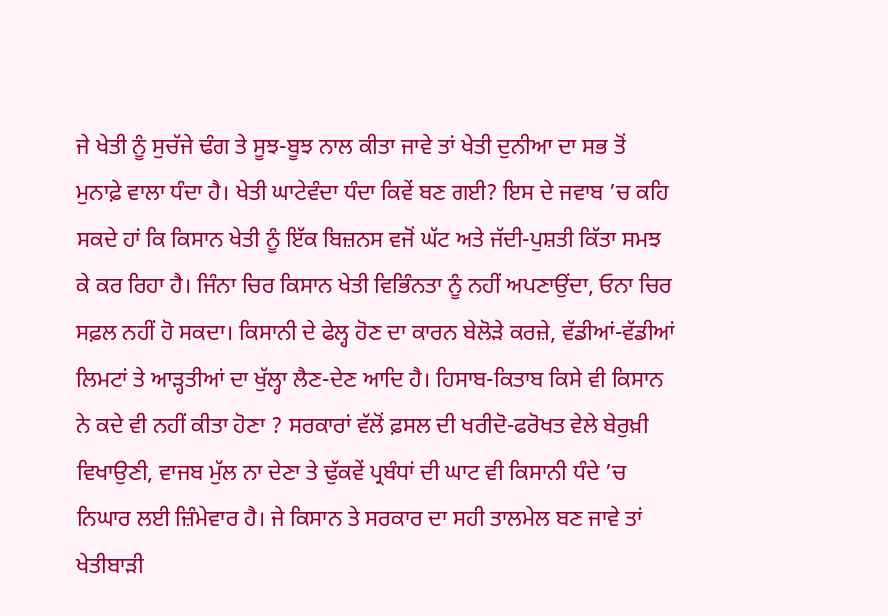ਜੇ ਖੇਤੀ ਨੂੰ ਸੁਚੱਜੇ ਢੰਗ ਤੇ ਸੂਝ-ਬੂਝ ਨਾਲ ਕੀਤਾ ਜਾਵੇ ਤਾਂ ਖੇਤੀ ਦੁਨੀਆ ਦਾ ਸਭ ਤੋਂ ਮੁਨਾਫ਼ੇ ਵਾਲਾ ਧੰਦਾ ਹੈ। ਖੇਤੀ ਘਾਟੇਵੰਦਾ ਧੰਦਾ ਕਿਵੇਂ ਬਣ ਗਈ? ਇਸ ਦੇ ਜਵਾਬ ’ਚ ਕਹਿ ਸਕਦੇ ਹਾਂ ਕਿ ਕਿਸਾਨ ਖੇਤੀ ਨੂੰ ਇੱਕ ਬਿਜ਼ਨਸ ਵਜੋਂ ਘੱਟ ਅਤੇ ਜੱਦੀ-ਪੁਸ਼ਤੀ ਕਿੱਤਾ ਸਮਝ ਕੇ ਕਰ ਰਿਹਾ ਹੈ। ਜਿੰਨਾ ਚਿਰ ਕਿਸਾਨ ਖੇਤੀ ਵਿਭਿੰਨਤਾ ਨੂੰ ਨਹੀਂ ਅਪਣਾਉਂਦਾ, ਓਨਾ ਚਿਰ ਸਫ਼ਲ ਨਹੀਂ ਹੋ ਸਕਦਾ। ਕਿਸਾਨੀ ਦੇ ਫੇਲ੍ਹ ਹੋਣ ਦਾ ਕਾਰਨ ਬੇਲੋੜੇ ਕਰਜ਼ੇ, ਵੱਡੀਆਂ-ਵੱਡੀਆਂ ਲਿਮਟਾਂ ਤੇ ਆੜ੍ਹਤੀਆਂ ਦਾ ਖੁੱਲ੍ਹਾ ਲੈਣ-ਦੇਣ ਆਦਿ ਹੈ। ਹਿਸਾਬ-ਕਿਤਾਬ ਕਿਸੇ ਵੀ ਕਿਸਾਨ ਨੇ ਕਦੇ ਵੀ ਨਹੀਂ ਕੀਤਾ ਹੋਣਾ ? ਸਰਕਾਰਾਂ ਵੱਲੋਂ ਫ਼ਸਲ ਦੀ ਖਰੀਦੋ-ਫਰੋਖਤ ਵੇਲੇ ਬੇਰੁਖ਼ੀ ਵਿਖਾਉਣੀ, ਵਾਜਬ ਮੁੱਲ ਨਾ ਦੇਣਾ ਤੇ ਢੁੱਕਵੇਂ ਪ੍ਰਬੰਧਾਂ ਦੀ ਘਾਟ ਵੀ ਕਿਸਾਨੀ ਧੰਦੇ ’ਚ ਨਿਘਾਰ ਲਈ ਜ਼ਿੰਮੇਵਾਰ ਹੈ। ਜੇ ਕਿਸਾਨ ਤੇ ਸਰਕਾਰ ਦਾ ਸਹੀ ਤਾਲਮੇਲ ਬਣ ਜਾਵੇ ਤਾਂ ਖੇਤੀਬਾੜੀ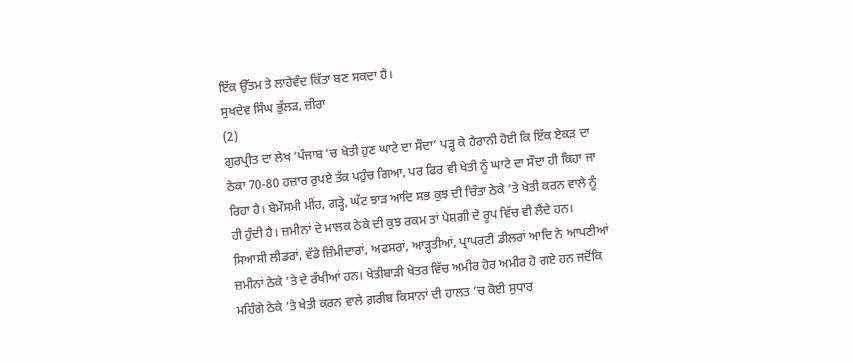ਇੱਕ ਉੱਤਮ ਤੇ ਲਾਹੇਵੰਦ ਕਿੱਤਾ ਬਣ ਸਕਦਾ ਹੈ।
ਸੁਖਦੇਵ ਸਿੰਘ ਭੁੱਲੜ, ਜ਼ੀਰਾ
(2)
ਗੁਰਪ੍ਰੀਤ ਦਾ ਲੇਖ ‘ਪੰਜਾਬ ’ਚ ਖੇਤੀ ਹੁਣ ਘਾਟੇ ਦਾ ਸੌਦਾ’ ਪੜ੍ਹ ਕੇ ਹੈਰਾਨੀ ਹੋਈ ਕਿ ਇੱਕ ਏਕੜ ਦਾ ਠੇਕਾ 70-80 ਹਜ਼ਾਰ ਰੁਪਏ ਤੱਕ ਪਹੁੰਚ ਗਿਆ, ਪਰ ਫਿਰ ਵੀ ਖੇਤੀ ਨੂੰ ਘਾਟੇ ਦਾ ਸੌਦਾ ਹੀ ਕਿਹਾ ਜਾ ਰਿਹਾ ਹੈ। ਬੇਮੌਸਮੀ ਮੀਂਹ, ਗੜ੍ਹੇ, ਘੱਟ ਝਾੜ ਆਦਿ ਸਭ ਕੁਝ ਦੀ ਚਿੰਤਾ ਠੇਕੇ ’ਤੇ ਖੇਤੀ ਕਰਨ ਵਾਲੇ ਨੂੰ ਹੀ ਹੁੰਦੀ ਹੈ। ਜ਼ਮੀਨਾਂ ਦੇ ਮਾਲਕ ਠੇਕੇ ਦੀ ਕੁਝ ਰਕਮ ਤਾਂ ਪੇਸ਼ਗੀ ਦੇ ਰੂਪ ਵਿੱਚ ਵੀ ਲੈਂਦੇ ਹਨ। ਸਿਆਸੀ ਲੀਡਰਾਂ, ਵੱਡੇ ਜ਼ਿੰਮੀਦਾਰਾਂ, ਅਫਸਰਾਂ, ਆੜ੍ਹਤੀਆਂ, ਪ੍ਰਾਪਰਟੀ ਡੀਲਰਾਂ ਆਦਿ ਨੇ ਆਪਣੀਆਂ ਜ਼ਮੀਨਾਂ ਠੇਕੇ ’ਤੇ ਦੇ ਰੱਖੀਆਂ ਹਨ। ਖੇਤੀਬਾੜੀ ਖੇਤਰ ਵਿੱਚ ਅਮੀਰ ਹੋਰ ਅਮੀਰ ਹੋ ਗਏ ਹਨ ਜਦੋਂਕਿ ਮਹਿੰਗੇ ਠੇਕੇ ’ਤੇ ਖੇਤੀ ਕਰਨ ਵਾਲੇ ਗ਼ਰੀਬ ਕਿਸਾਨਾਂ ਦੀ ਹਾਲਤ ’ਚ ਕੋਈ ਸੁਧਾਰ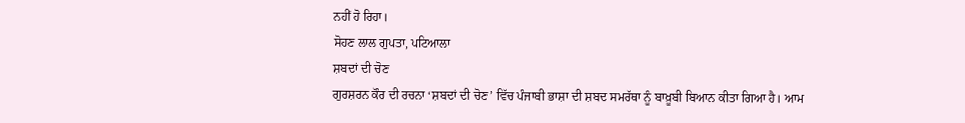ਨਹੀਂ ਹੋ ਰਿਹਾ।
ਸੋਹਣ ਲਾਲ ਗੁਪਤਾ, ਪਟਿਆਲਾ
ਸ਼ਬਦਾਂ ਦੀ ਚੋਣ
ਗੁਰਸ਼ਰਨ ਕੌਰ ਦੀ ਰਚਨਾ ‘ਸ਼ਬਦਾਂ ਦੀ ਚੋਣ’ ਵਿੱਚ ਪੰਜਾਬੀ ਭਾਸ਼ਾ ਦੀ ਸ਼ਬਦ ਸਮਰੱਥਾ ਨੂੰ ਬਾਖ਼ੂਬੀ ਬਿਆਨ ਕੀਤਾ ਗਿਆ ਹੈ। ਆਮ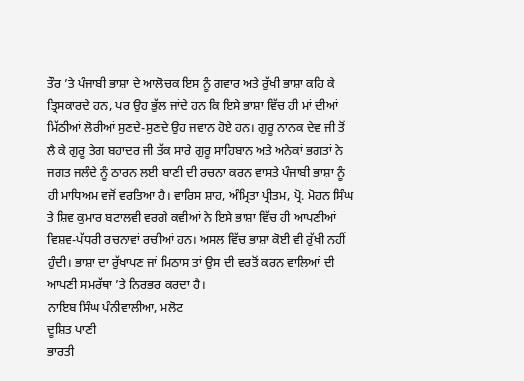ਤੌਰ ’ਤੇ ਪੰਜਾਬੀ ਭਾਸ਼ਾ ਦੇ ਆਲੋਚਕ ਇਸ ਨੂੰ ਗਵਾਰ ਅਤੇ ਰੁੱਖੀ ਭਾਸ਼ਾ ਕਹਿ ਕੇ ਤ੍ਰਿਸਕਾਰਦੇ ਹਨ, ਪਰ ਉਹ ਭੁੱਲ ਜਾਂਦੇ ਹਨ ਕਿ ਇਸੇ ਭਾਸ਼ਾ ਵਿੱਚ ਹੀ ਮਾਂ ਦੀਆਂ ਮਿੱਠੀਆਂ ਲੋਰੀਆਂ ਸੁਣਦੇ-ਸੁਣਦੇ ਉਹ ਜਵਾਨ ਹੋਏ ਹਨ। ਗੁਰੂ ਨਾਨਕ ਦੇਵ ਜੀ ਤੋਂ ਲੈ ਕੇ ਗੁਰੂ ਤੇਗ ਬਹਾਦਰ ਜੀ ਤੱਕ ਸਾਰੇ ਗੁਰੂ ਸਾਹਿਬਾਨ ਅਤੇ ਅਨੇਕਾਂ ਭਗਤਾਂ ਨੇ ਜਗਤ ਜਲੰਦੇ ਨੂੰ ਠਾਰਨ ਲਈ ਬਾਣੀ ਦੀ ਰਚਨਾ ਕਰਨ ਵਾਸਤੇ ਪੰਜਾਬੀ ਭਾਸ਼ਾ ਨੂੰ ਹੀ ਮਾਧਿਅਮ ਵਜੋਂ ਵਰਤਿਆ ਹੈ। ਵਾਰਿਸ ਸ਼ਾਹ, ਅੰਮ੍ਰਿਤਾ ਪ੍ਰੀਤਮ, ਪ੍ਰੋ. ਮੋਹਨ ਸਿੰਘ ਤੇ ਸ਼ਿਵ ਕੁਮਾਰ ਬਟਾਲਵੀ ਵਰਗੇ ਕਵੀਆਂ ਨੇ ਇਸੇ ਭਾਸ਼ਾ ਵਿੱਚ ਹੀ ਆਪਣੀਆਂ ਵਿਸ਼ਵ-ਪੱਧਰੀ ਰਚਨਾਵਾਂ ਰਚੀਆਂ ਹਨ। ਅਸਲ ਵਿੱਚ ਭਾਸ਼ਾ ਕੋਈ ਵੀ ਰੁੱਖੀ ਨਹੀਂ ਹੁੰਦੀ। ਭਾਸ਼ਾ ਦਾ ਰੁੱਖਾਪਣ ਜਾਂ ਮਿਠਾਸ ਤਾਂ ਉਸ ਦੀ ਵਰਤੋਂ ਕਰਨ ਵਾਲਿਆਂ ਦੀ ਆਪਣੀ ਸਮਰੱਥਾ ’ਤੇ ਨਿਰਭਰ ਕਰਦਾ ਹੈ।
ਨਾਇਬ ਸਿੰਘ ਪੰਨੀਵਾਲੀਆ, ਮਲੋਟ
ਦੂਸ਼ਿਤ ਪਾਣੀ
ਭਾਰਤੀ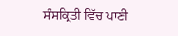ਸੰਸਕ੍ਰਿਤੀ ਵਿੱਚ ਪਾਣੀ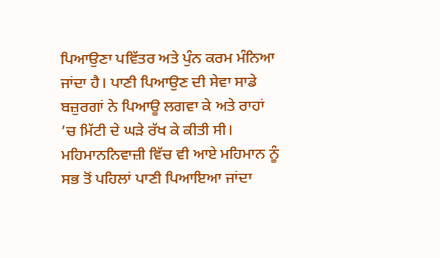ਪਿਆਉਣਾ ਪਵਿੱਤਰ ਅਤੇ ਪੁੰਨ ਕਰਮ ਮੰਨਿਆ ਜਾਂਦਾ ਹੈ। ਪਾਣੀ ਪਿਆਉਣ ਦੀ ਸੇਵਾ ਸਾਡੇ ਬਜ਼ੁਰਗਾਂ ਨੇ ਪਿਆਊ ਲਗਵਾ ਕੇ ਅਤੇ ਰਾਹਾਂ ’ਚ ਮਿੱਟੀ ਦੇ ਘੜੇ ਰੱਖ ਕੇ ਕੀਤੀ ਸੀ। ਮਹਿਮਾਨਨਿਵਾਜ਼ੀ ਵਿੱਚ ਵੀ ਆਏ ਮਹਿਮਾਨ ਨੂੰ ਸਭ ਤੋਂ ਪਹਿਲਾਂ ਪਾਣੀ ਪਿਆਇਆ ਜਾਂਦਾ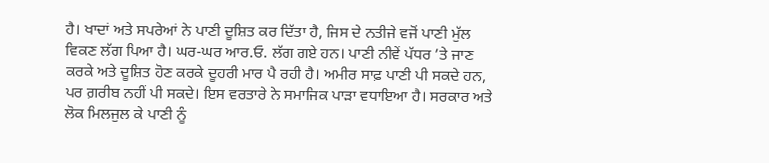ਹੈ। ਖਾਦਾਂ ਅਤੇ ਸਪਰੇਆਂ ਨੇ ਪਾਣੀ ਦੂਸ਼ਿਤ ਕਰ ਦਿੱਤਾ ਹੈ, ਜਿਸ ਦੇ ਨਤੀਜੇ ਵਜੋਂ ਪਾਣੀ ਮੁੱਲ ਵਿਕਣ ਲੱਗ ਪਿਆ ਹੈ। ਘਰ-ਘਰ ਆਰ.ਓ. ਲੱਗ ਗਏ ਹਨ। ਪਾਣੀ ਨੀਵੇਂ ਪੱਧਰ ’ਤੇ ਜਾਣ ਕਰਕੇ ਅਤੇ ਦੂਸ਼ਿਤ ਹੋਣ ਕਰਕੇ ਦੂਹਰੀ ਮਾਰ ਪੈ ਰਹੀ ਹੈ। ਅਮੀਰ ਸਾਫ਼ ਪਾਣੀ ਪੀ ਸਕਦੇ ਹਨ, ਪਰ ਗ਼ਰੀਬ ਨਹੀਂ ਪੀ ਸਕਦੇ। ਇਸ ਵਰਤਾਰੇ ਨੇ ਸਮਾਜਿਕ ਪਾੜਾ ਵਧਾਇਆ ਹੈ। ਸਰਕਾਰ ਅਤੇ ਲੋਕ ਮਿਲਜੁਲ ਕੇ ਪਾਣੀ ਨੂੰ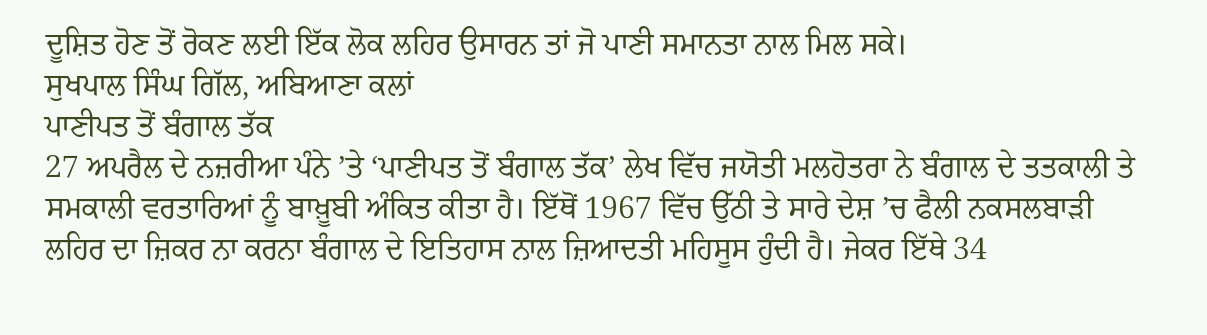ਦੂਸ਼ਿਤ ਹੋਣ ਤੋਂ ਰੋਕਣ ਲਈ ਇੱਕ ਲੋਕ ਲਹਿਰ ਉਸਾਰਨ ਤਾਂ ਜੋ ਪਾਣੀ ਸਮਾਨਤਾ ਨਾਲ ਮਿਲ ਸਕੇ।
ਸੁਖਪਾਲ ਸਿੰਘ ਗਿੱਲ, ਅਬਿਆਣਾ ਕਲਾਂ
ਪਾਣੀਪਤ ਤੋਂ ਬੰਗਾਲ ਤੱਕ
27 ਅਪਰੈਲ ਦੇ ਨਜ਼ਰੀਆ ਪੰਨੇ ’ਤੇ ‘ਪਾਣੀਪਤ ਤੋਂ ਬੰਗਾਲ ਤੱਕ’ ਲੇਖ ਵਿੱਚ ਜਯੋਤੀ ਮਲਹੋਤਰਾ ਨੇ ਬੰਗਾਲ ਦੇ ਤਤਕਾਲੀ ਤੇ ਸਮਕਾਲੀ ਵਰਤਾਰਿਆਂ ਨੂੰ ਬਾਖ਼ੂਬੀ ਅੰਕਿਤ ਕੀਤਾ ਹੈ। ਇੱਥੋਂ 1967 ਵਿੱਚ ਉੱਠੀ ਤੇ ਸਾਰੇ ਦੇਸ਼ ’ਚ ਫੈਲੀ ਨਕਸਲਬਾੜੀ ਲਹਿਰ ਦਾ ਜ਼ਿਕਰ ਨਾ ਕਰਨਾ ਬੰਗਾਲ ਦੇ ਇਤਿਹਾਸ ਨਾਲ ਜ਼ਿਆਦਤੀ ਮਹਿਸੂਸ ਹੁੰਦੀ ਹੈ। ਜੇਕਰ ਇੱਥੇ 34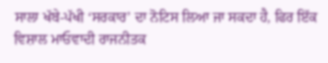ਸਾਲਾ ਖੱਬੇ-ਪੱਖੀ ‘ਸਰਕਾਰ’ ਦਾ ਨੋਟਿਸ ਲਿਆ ਜਾ ਸਕਦਾ ਹੈ, ਫਿਰ ਇੱਕ ਵਿਸ਼ਾਲ ਮਾਓਵਾਦੀ ਰਾਜਨੀਤਕ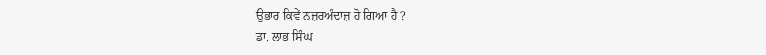ਉਭਾਰ ਕਿਵੇਂ ਨਜ਼ਰਅੰਦਾਜ਼ ਹੋ ਗਿਆ ਹੈ ?
ਡਾ. ਲਾਭ ਸਿੰਘ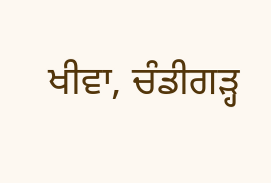ਖੀਵਾ, ਚੰਡੀਗੜ੍ਹ